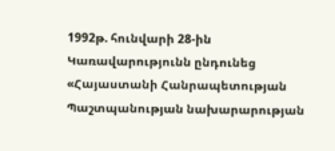1992թ. հունվարի 28-ին Կառավարությունն ընդունեց «Հայաստանի Հանրապետության Պաշտպանության նախարարության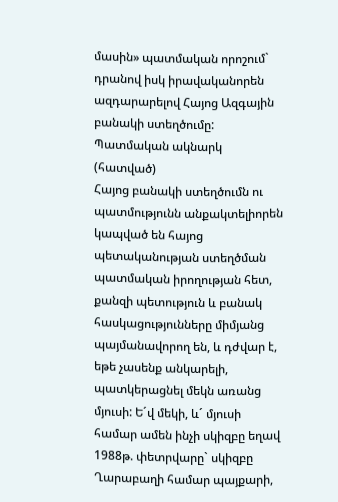մասին» պատմական որոշում` դրանով իսկ իրավականորեն ազդարարելով Հայոց Ազգային բանակի ստեղծումը:
Պատմական ակնարկ (հատված)
Հայոց բանակի ստեղծումն ու պատմությունն անքակտելիորեն կապված են հայոց պետականության ստեղծման պատմական իրողության հետ, քանզի պետություն և բանակ հասկացությունները միմյանց պայմանավորող են, և դժվար է, եթե չասենք անկարելի, պատկերացնել մեկն առանց մյուսի: Ե´վ մեկի, և´ մյուսի համար ամեն ինչի սկիզբը եղավ 1988թ. փետրվարը` սկիզբը Ղարաբաղի համար պայքարի,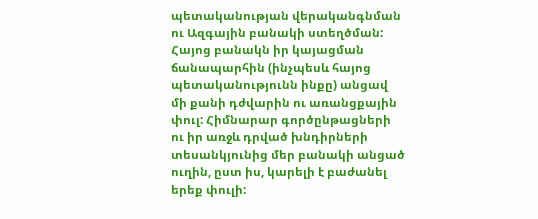պետականության վերականգնման ու Ազգային բանակի ստեղծման: Հայոց բանակն իր կայացման ճանապարհին (ինչպեսև հայոց պետականությունն ինքը) անցավ մի քանի դժվարին ու առանցքային փուլ: Հիմնարար գործընթացների ու իր առջև դրված խնդիրների տեսանկյունից մեր բանակի անցած ուղին, ըստ իս, կարելի է բաժանել երեք փուլի: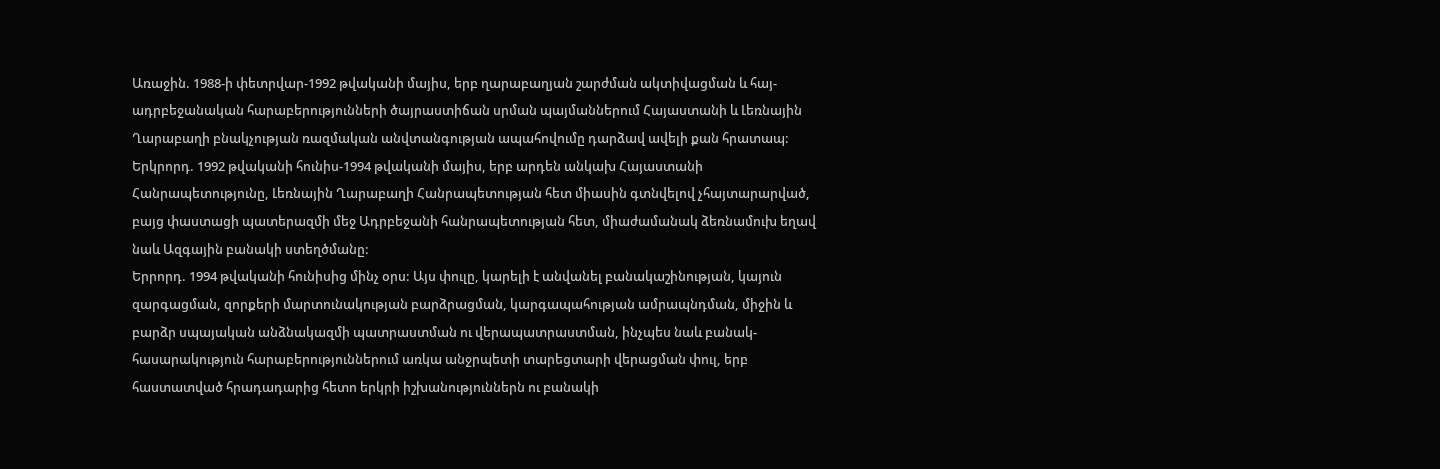Առաջին. 1988-ի փետրվար-1992 թվականի մայիս, երբ ղարաբաղյան շարժման ակտիվացման և հայ-ադրբեջանական հարաբերությունների ծայրաստիճան սրման պայմաններում Հայաստանի և Լեռնային Ղարաբաղի բնակչության ռազմական անվտանգության ապահովումը դարձավ ավելի քան հրատապ:
Երկրորդ. 1992 թվականի հունիս-1994 թվականի մայիս, երբ արդեն անկախ Հայաստանի Հանրապետությունը, Լեռնային Ղարաբաղի Հանրապետության հետ միասին գտնվելով չհայտարարված, բայց փաստացի պատերազմի մեջ Ադրբեջանի հանրապետության հետ, միաժամանակ ձեռնամուխ եղավ նաև Ազգային բանակի ստեղծմանը:
Երրորդ. 1994 թվականի հունիսից մինչ օրս: Այս փուլը, կարելի է անվանել բանակաշինության, կայուն զարգացման, զորքերի մարտունակության բարձրացման, կարգապահության ամրապնդման, միջին և բարձր սպայական անձնակազմի պատրաստման ու վերապատրաստման, ինչպես նաև բանակ-հասարակություն հարաբերություններում առկա անջրպետի տարեցտարի վերացման փուլ, երբ հաստատված հրադադարից հետո երկրի իշխանություններն ու բանակի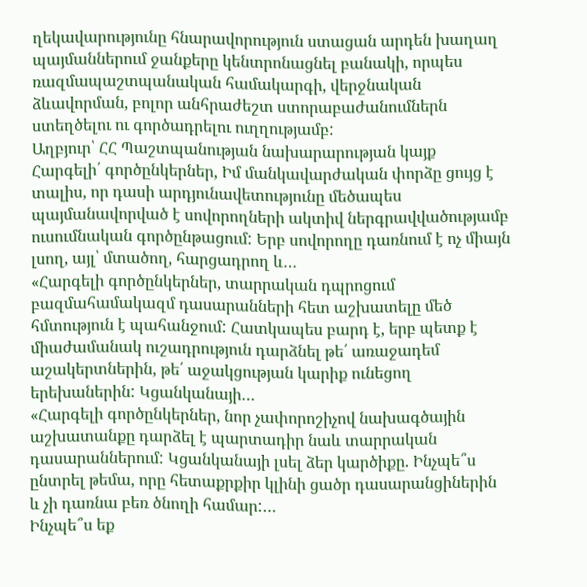ղեկավարությունը հնարավորություն ստացան արդեն խաղաղ պայմաններում ջանքերը կենտրոնացնել բանակի, որպես ռազմապաշտպանական համակարգի, վերջնական ձևավորման, բոլոր անհրաժեշտ ստորաբաժանումներն ստեղծելու ու գործադրելու ուղղությամբ:
Աղբյուր՝ ՀՀ Պաշտպանության նախարարության կայք
Հարգելի՛ գործընկերներ, Իմ մանկավարժական փորձը ցույց է տալիս, որ դասի արդյունավետությունը մեծապես պայմանավորված է սովորողների ակտիվ ներգրավվածությամբ ուսումնական գործընթացում: Երբ սովորողը դառնում է ոչ միայն լսող, այլ՝ մտածող, հարցադրող և…
«Հարգելի գործընկերներ, տարրական դպրոցում բազմահամակազմ դասարանների հետ աշխատելը մեծ հմտություն է պահանջում: Հատկապես բարդ է, երբ պետք է միաժամանակ ուշադրություն դարձնել թե՛ առաջադեմ աշակերտներին, թե՛ աջակցության կարիք ունեցող երեխաներին: Կցանկանայի…
«Հարգելի գործընկերներ, նոր չափորոշիչով նախագծային աշխատանքը դարձել է պարտադիր նաև տարրական դասարաններում: Կցանկանայի լսել ձեր կարծիքը. Ինչպե՞ս ընտրել թեմա, որը հետաքրքիր կլինի ցածր դասարանցիներին և չի դառնա բեռ ծնողի համար:…
Ինչպե՞ս եք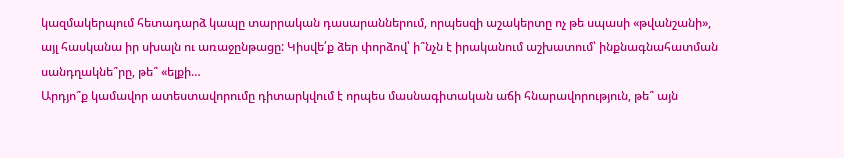կազմակերպում հետադարձ կապը տարրական դասարաններում, որպեսզի աշակերտը ոչ թե սպասի «թվանշանի», այլ հասկանա իր սխալն ու առաջընթացը: Կիսվե՛ք ձեր փորձով՝ ի՞նչն է իրականում աշխատում՝ ինքնագնահատման սանդղակնե՞րը, թե՞ «ելքի…
Արդյո՞ք կամավոր ատեստավորումը դիտարկվում է որպես մասնագիտական աճի հնարավորություն, թե՞ այն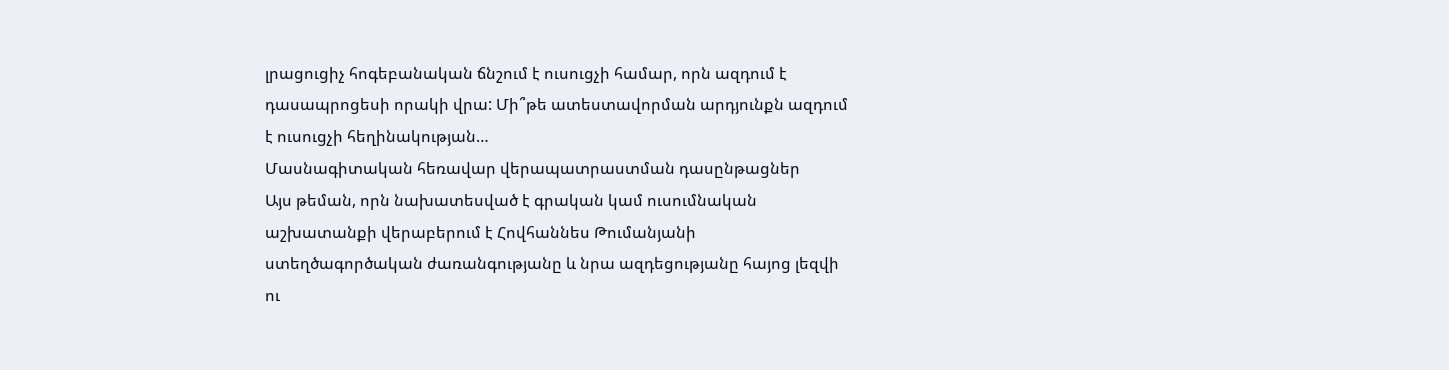լրացուցիչ հոգեբանական ճնշում է ուսուցչի համար, որն ազդում է դասապրոցեսի որակի վրա: Մի՞թե ատեստավորման արդյունքն ազդում է ուսուցչի հեղինակության…
Մասնագիտական հեռավար վերապատրաստման դասընթացներ
Այս թեման, որն նախատեսված է գրական կամ ուսումնական աշխատանքի վերաբերում է Հովհաննես Թումանյանի ստեղծագործական ժառանգությանը և նրա ազդեցությանը հայոց լեզվի ու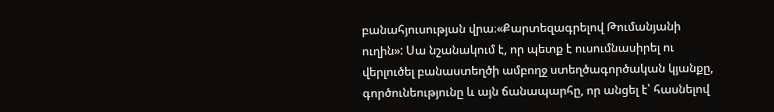բանահյուսության վրա։«Քարտեզագրելով Թումանյանի ուղին»: Սա նշանակում է, որ պետք է ուսումնասիրել ու վերլուծել բանաստեղծի ամբողջ ստեղծագործական կյանքը, գործունեությունը և այն ճանապարհը, որ անցել է՝ հասնելով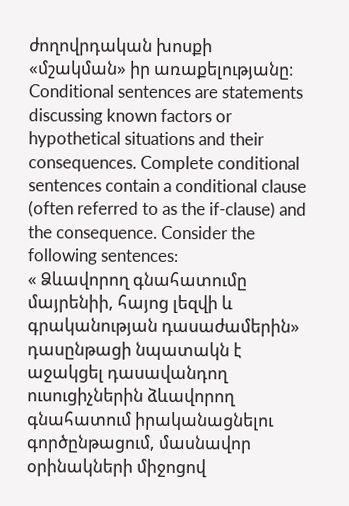ժողովրդական խոսքի «մշակման» իր առաքելությանը։
Conditional sentences are statements discussing known factors or hypothetical situations and their consequences. Complete conditional sentences contain a conditional clause (often referred to as the if-clause) and the consequence. Consider the following sentences:
« Ձևավորող գնահատումը մայրենիի, հայոց լեզվի և գրականության դասաժամերին» դասընթացի նպատակն է աջակցել դասավանդող ուսուցիչներին ձևավորող գնահատում իրականացնելու գործընթացում, մասնավոր օրինակների միջոցով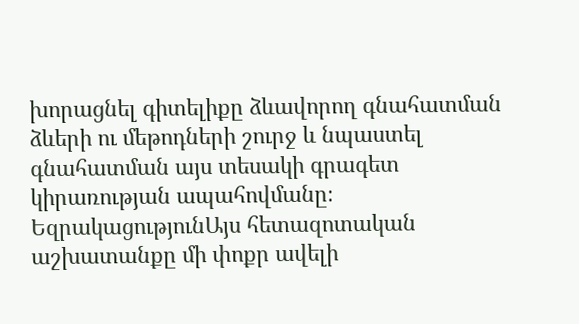խորացնել գիտելիքը ձևավորող գնահատման ձևերի ու մեթոդների շուրջ և նպաստել գնահատման այս տեսակի գրագետ կիրառության ապահովմանը։
ԵզրակացությունԱյս հետազոտական աշխատանքը մի փոքր ավելի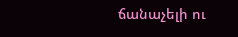ճանաչելի ու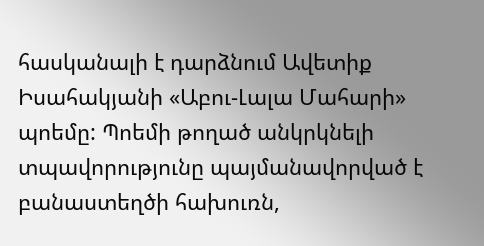հասկանալի է դարձնում Ավետիք Իսահակյանի «Աբու-Լալա Մահարի» պոեմը: Պոեմի թողած անկրկնելի տպավորությունը պայմանավորված է բանաստեղծի հախուռն,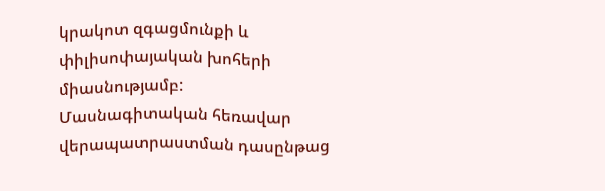կրակոտ զգացմունքի և փիլիսոփայական խոհերի միասնությամբ:
Մասնագիտական հեռավար վերապատրաստման դասընթաց